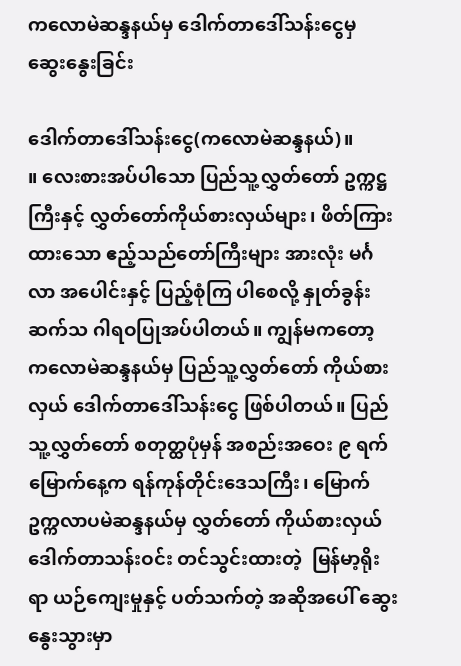ကလောမဲဆန္ဒနယ်မှ ဒေါက်တာဒေါ်သန်းငွေမှ ဆွေးနွေးခြင်း

ဒေါက်တာဒေါ်သန်းငွေ(ကလောမဲဆန္ဒနယ်)။                 ။ လေးစားအပ်ပါသော ပြည်သူ့လွှတ်တော် ဥက္ကဋ္ဌကြီးနှင့် လွှတ်တော်ကိုယ်စားလှယ်များ၊ ဖိတ်ကြားထားသော ဧည့်သည်တော်ကြီးများ အားလုံး မင်္ဂလာ အပေါင်းနှင့် ပြည့်စုံကြ ပါစေလို့ နှုတ်ခွန်းဆက်သ ဂါရဝပြုအပ်ပါတယ်။ ကျွန်မကတော့ ကလောမဲဆန္ဒနယ်မှ ပြည်သူ့လွှတ်တော် ကိုယ်စားလှယ် ဒေါက်တာဒေါ်သန်းငွေ ဖြစ်ပါတယ်။ ပြည်သူ့လွှတ်တော် စတုတ္ထပုံမှန် အစည်းအဝေး ၉ ရက်မြောက်နေ့က ရန်ကုန်တိုင်းဒေသကြီး၊ မြောက်ဥက္ကလာပမဲဆန္ဒနယ်မှ လွှတ်တော် ကိုယ်စားလှယ် ဒေါက်တာသန်းဝင်း တင်သွင်းထားတဲ့  မြန်မာ့ရိုးရာ ယဉ်ကျေးမှုနှင့် ပတ်သက်တဲ့ အဆိုအပေါ် ဆွေးနွေးသွားမှာ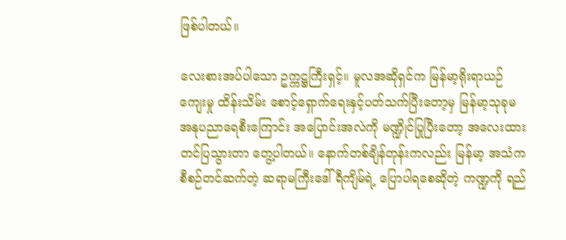ဖြစ်ပါတယ်။

လေးစားအပ်ပါသော ဥက္ကဋ္ဌကြီးရှင့်။ မူလအဆိုရှင်က မြန်မာ့ရိုးရာယဉ်ကျေးမှု ထိန်းသိမ်း စောင့်ရှောက်ရေးနှင့်ပတ်သက်ပြီးတော့မှ မြန်မာ့သုခုမ အနုပညာရေစီးကြောင်း အပြောင်းအလဲကို မဏ္ဍိုင်ပြုပြီးတော့ အလေးထား တင်ပြသွားတာ တွေ့ပါတယ်။ နောက်တစ်ချိန်တုန်းကလည်း မြန်မာ့ အသံက စီစဉ်တင်ဆက်တဲ့ ဆရာမကြီးဒေါ်ရီကျိမ်ရဲ့ ပြောပါရစေဆိုတဲ့ ကဏ္ဍကို ရည်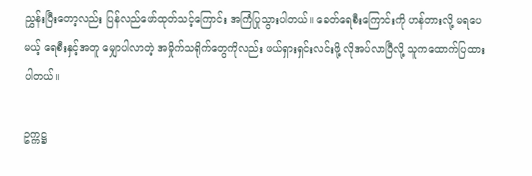ညွှန်းပြီးတော့လည်း ပြန်လည်ဖော်ထုတ်သင့်ကြောင်း အကြံပြုသွားပါတယ်။ ခေတ်ရေစီးကြောင်းကို ဟန်တားလို့ မရပေမယ့် ရေစီးနှင့်အတူ မျှောပါလာတဲ့ အမှိုက်သရိုက်တွေကိုလည်း ဖယ်ရှားရှင်းလင်းဖို့ လိုအပ်လာပြီလို့ သူကထောက်ပြထားပါတယ်။

ဥက္ကဋ္ဌ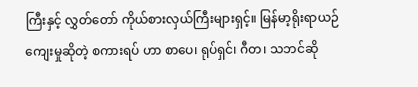ကြီးနှင့် လွှတ်တော် ကိုယ်စားလှယ်ကြီးများရှင့်။ မြန်မာ့ရိုးရာယဉ်ကျေးမှုဆိုတဲ့ စကားရပ် ဟာ စာပေ၊ ရုပ်ရှင်၊ ဂီတ၊ သဘင်ဆို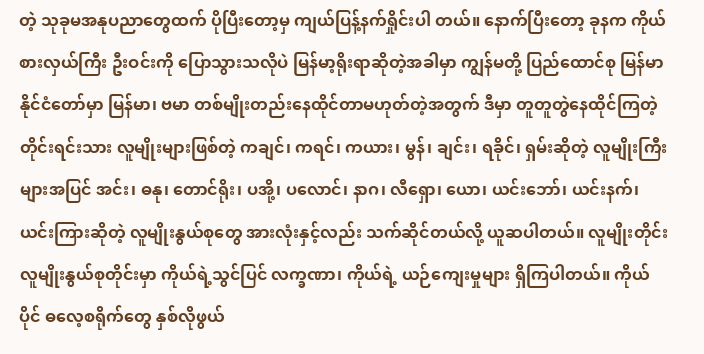တဲ့ သုခုမအနုပညာတွေထက် ပိုပြီးတော့မှ ကျယ်ပြန့်နက်ရှိုင်းပါ တယ်။ နောက်ပြီးတော့ ခုနက ကိုယ်စားလှယ်ကြီး ဦးဝင်းကို ပြောသွားသလိုပဲ မြန်မာ့ရိုးရာဆိုတဲ့အခါမှာ ကျွန်မတို့ ပြည်ထောင်စု မြန်မာနိုင်ငံတော်မှာ မြန်မာ၊ ဗမာ တစ်မျိုးတည်းနေထိုင်တာမဟုတ်တဲ့အတွက် ဒီမှာ တူတူတွဲနေထိုင်ကြတဲ့ တိုင်းရင်းသား လူမျိုးများဖြစ်တဲ့ ကချင်၊ ကရင်၊ ကယား၊ မွန်၊ ချင်း၊ ရခိုင်၊ ရှမ်းဆိုတဲ့ လူမျိုးကြီးများအပြင် အင်း၊ ဓနု၊ တောင်ရိုး၊ ပအို့၊ ပလောင်၊ နာဂ၊ လီရှော၊ ယော၊ ယင်းဘော်၊ ယင်းနက်၊ ယင်းကြားဆိုတဲ့ လူမျိုးနွယ်စုတွေ အားလုံးနှင့်လည်း သက်ဆိုင်တယ်လို့ ယူဆပါတယ်။ လူမျိုးတိုင်း လူမျိုးနွယ်စုတိုင်းမှာ ကိုယ်ရဲ့သွင်ပြင် လက္ခဏာ၊ ကိုယ်ရဲ့ ယဉ်ကျေးမှုများ ရှိကြပါတယ်။ ကိုယ်ပိုင် ဓလေ့စရိုက်တွေ နှစ်လိုဖွယ်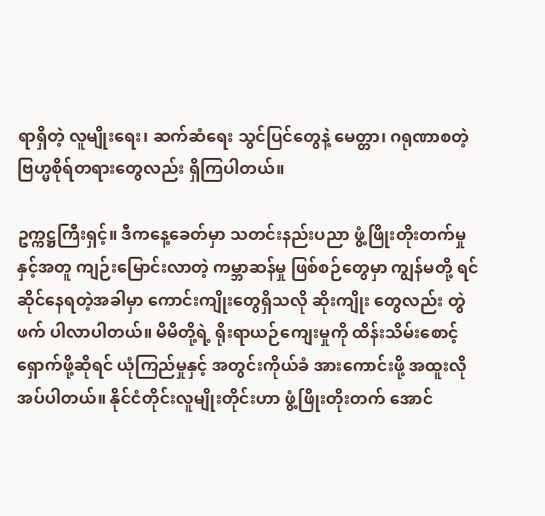ရာရှိတဲ့ လူမျိုးရေး၊ ဆက်ဆံရေး သွင်ပြင်တွေနဲ့ မေတ္တာ၊ ဂရုဏာစတဲ့ ဗြဟ္မစိုရ်တရားတွေလည်း ရှိကြပါတယ်။

ဥက္ကဋ္ဌကြီးရှင့်။ ဒီကနေ့ခေတ်မှာ သတင်းနည်းပညာ ဖွံ့ဖြိုးတိုးတက်မှု နှင့်အတူ ကျဉ်းမြောင်းလာတဲ့ ကမ္ဘာဆန်မှု ဖြစ်စဉ်တွေမှာ ကျွန်မတို့ ရင်ဆိုင်နေရတဲ့အခါမှာ ကောင်းကျိုးတွေရှိသလို ဆိုးကျိုး တွေလည်း တွဲဖက် ပါလာပါတယ်။ မိမိတို့ရဲ့ ရိုးရာယဉ်ကျေးမှုကို ထိန်းသိမ်းစောင့်ရှောက်ဖို့ဆိုရင် ယုံကြည်မှုနှင့် အတွင်းကိုယ်ခံ အားကောင်းဖို့ အထူးလိုအပ်ပါတယ်။ နိုင်ငံတိုင်းလူမျိုးတိုင်းဟာ ဖွံ့ဖြိုးတိုးတက် အောင်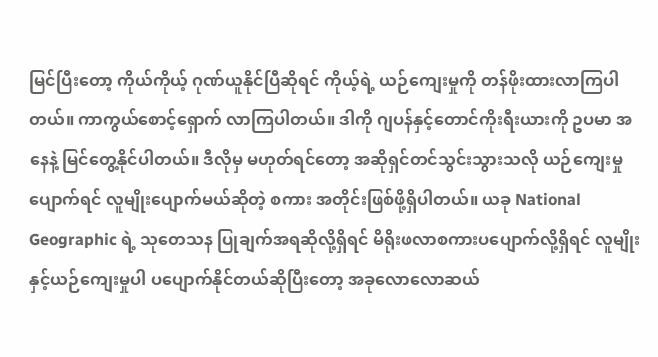မြင်ပြီးတော့ ကိုယ်ကိုယ့် ဂုဏ်ယူနိုင်ပြီဆိုရင် ကိုယ့်ရဲ့ ယဉ်ကျေးမှုကို တန်ဖိုးထားလာကြပါတယ်။ ကာကွယ်စောင့်ရှောက် လာကြပါတယ်။ ဒါကို ဂျပန်နှင့်တောင်ကိုးရီးယားကို ဥပမာ အနေနဲ့ မြင်တွေ့နိုင်ပါတယ်။ ဒီလိုမှ မဟုတ်ရင်တော့ အဆိုရှင်တင်သွင်းသွားသလို ယဉ်ကျေးမှု ပျောက်ရင် လူမျိုးပျောက်မယ်ဆိုတဲ့ စကား အတိုင်းဖြစ်ဖို့ရှိပါတယ်။ ယခု National Geographic ရဲ့ သုတေသန ပြုချက်အရဆိုလို့ရှိရင် မိရိုးဖလာစကားပပျောက်လို့ရှိရင် လူမျိုးနှင့်ယဉ်ကျေးမှုပါ ပပျောက်နိုင်တယ်ဆိုပြီးတော့ အခုလောလောဆယ်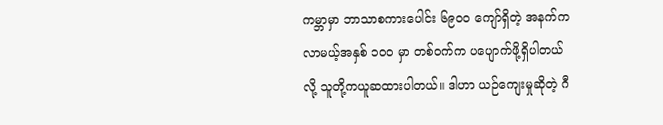ကမ္ဘာမှာ ဘာသာစကားပေါင်း ၆၉၀၀ ကျော်ရှိတဲ့ အနက်က လာမယ့်အနှစ် ၁၀၀ မှာ တစ်ဝက်က ပပျောက်ဖို့ရှိပါတယ်လို့ သူတို့ကယူဆထားပါတယ်။ ဒါဟာ ယဉ်ကျေးမှုဆိုတဲ့ ဂီ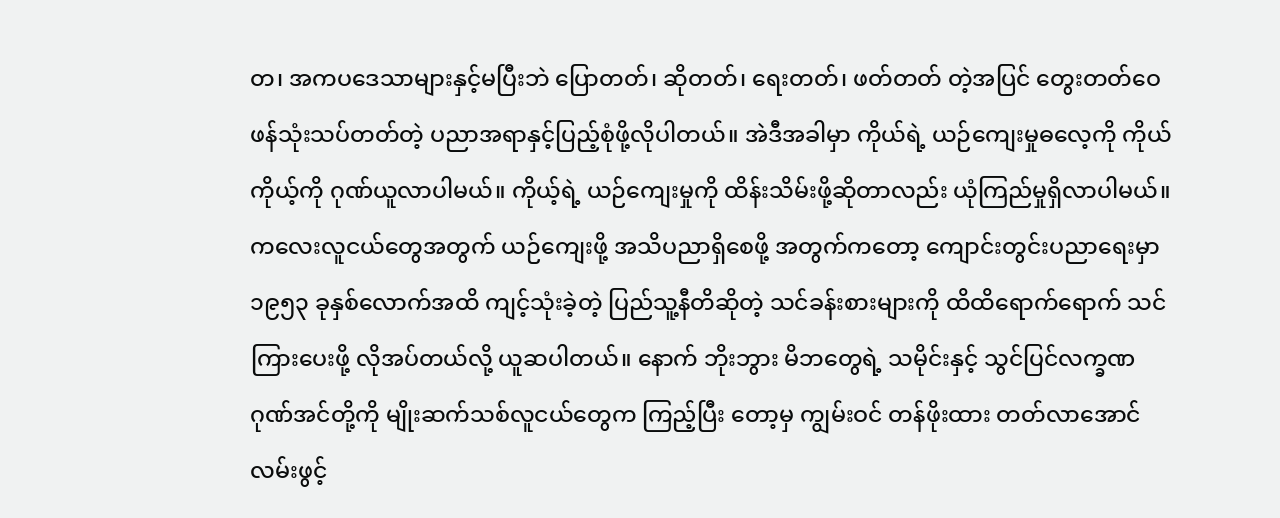တ၊ အကပဒေသာများနှင့်မပြီးဘဲ ပြောတတ်၊ ဆိုတတ်၊ ရေးတတ်၊ ဖတ်တတ် တဲ့အပြင် တွေးတတ်ဝေဖန်သုံးသပ်တတ်တဲ့ ပညာအရာနှင့်ပြည့်စုံဖို့လိုပါတယ်။ အဲဒီအခါမှာ ကိုယ်ရဲ့ ယဉ်ကျေးမှုဓလေ့ကို ကိုယ်ကိုယ့်ကို ဂုဏ်ယူလာပါမယ်။ ကိုယ့်ရဲ့ ယဉ်ကျေးမှုကို ထိန်းသိမ်းဖို့ဆိုတာလည်း ယုံကြည်မှုရှိလာပါမယ်။ ကလေးလူငယ်တွေအတွက် ယဉ်ကျေးဖို့ အသိပညာရှိစေဖို့ အတွက်ကတော့ ကျောင်းတွင်းပညာရေးမှာ ၁၉၅၃ ခုနှစ်လောက်အထိ ကျင့်သုံးခဲ့တဲ့ ပြည်သူ့နီတိဆိုတဲ့ သင်ခန်းစားများကို ထိထိရောက်ရောက် သင်ကြားပေးဖို့ လိုအပ်တယ်လို့ ယူဆပါတယ်။ နောက် ဘိုးဘွား မိဘတွေရဲ့ သမိုင်းနှင့် သွင်ပြင်လက္ခဏ ဂုဏ်အင်တို့ကို မျိုးဆက်သစ်လူငယ်တွေက ကြည့်ပြီး တော့မှ ကျွမ်းဝင် တန်ဖိုးထား တတ်လာအောင် လမ်းဖွင့်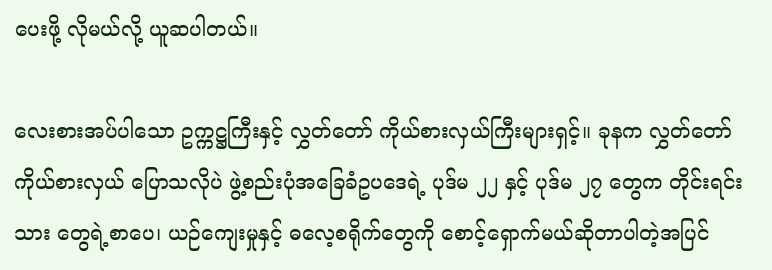ပေးဖို့ လိုမယ်လို့ ယူဆပါတယ်။

လေးစားအပ်ပါသော ဥက္ကဋ္ဌကြီးနှင့် လွှတ်တော် ကိုယ်စားလှယ်ကြီးများရှင့်။ ခုနက လွှတ်တော် ကိုယ်စားလှယ် ပြောသလိုပဲ ဖွဲ့စည်းပုံအခြေခံဥပဒေရဲ့ ပုဒ်မ ၂၂ နှင့် ပုဒ်မ ၂၇ တွေက တိုင်းရင်းသား တွေရဲ့စာပေ၊ ယဉ်ကျေးမှုနှင့် ဓလေ့စရိုက်တွေကို စောင့်ရှောက်မယ်ဆိုတာပါတဲ့အပြင်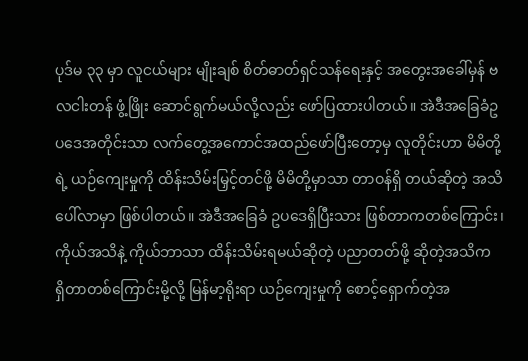ပုဒ်မ ၃၃ မှာ လူငယ်များ မျိုးချစ် စိတ်ဓာတ်ရှင်သန်ရေးနှင့် အတွေးအခေါ်မှန် ဗလငါးတန် ဖွံ့ဖြိုး ဆောင်ရွက်မယ်လို့လည်း ဖော်ပြထားပါတယ်။ အဲဒီအခြေခံဥပဒေအတိုင်းသာ လက်တွေ့အကောင်အထည်ဖော်ပြီးတော့မှ လူတိုင်းဟာ မိမိတို့ရဲ့ ယဉ်ကျေးမှုကို ထိန်းသိမ်းမြှင့်တင်ဖို့ မိမိတို့မှာသာ တာဝန်ရှိ တယ်ဆိုတဲ့ အသိပေါ်လာမှာ ဖြစ်ပါတယ်။ အဲဒီအခြေခံ ဥပဒေရှိပြီးသား ဖြစ်တာကတစ်ကြောင်း၊ ကိုယ်အသိနဲ့ ကိုယ်ဘာသာ ထိန်းသိမ်းရမယ်ဆိုတဲ့ ပညာတတ်ဖို့ ဆိုတဲ့အသိက ရှိတာတစ်ကြောင်းမို့လို့ မြန်မာ့ရိုးရာ ယဉ်ကျေးမှုကို စောင့်ရှောက်တဲ့အ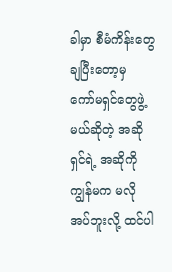ခါမှာ စီမံကိန်းတွေ ချပြီးတော့မှ ကော်မရှင်တွေဖွဲ့မယ်ဆိုတဲ့ အဆိုရှင်ရဲ့ အဆိုကို ကျွန်မက မလိုအပ်ဘူးလို့ ထင်ပါ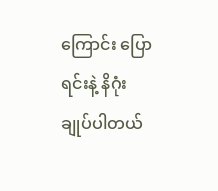ကြောင်း ပြောရင်းနဲ့ နိဂုံးချုပ်ပါတယ်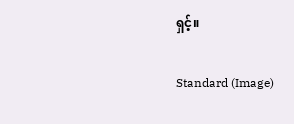ရှင့်။

Standard (Image)